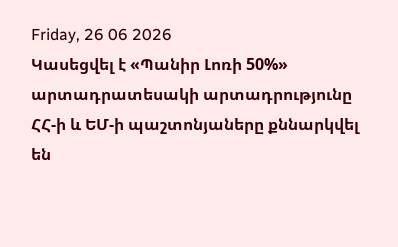Friday, 26 06 2026
Կասեցվել է «Պանիր Լոռի 50%» արտադրատեսակի արտադրությունը
ՀՀ-ի և ԵՄ-ի պաշտոնյաները քննարկվել են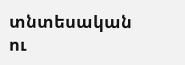տնտեսական ու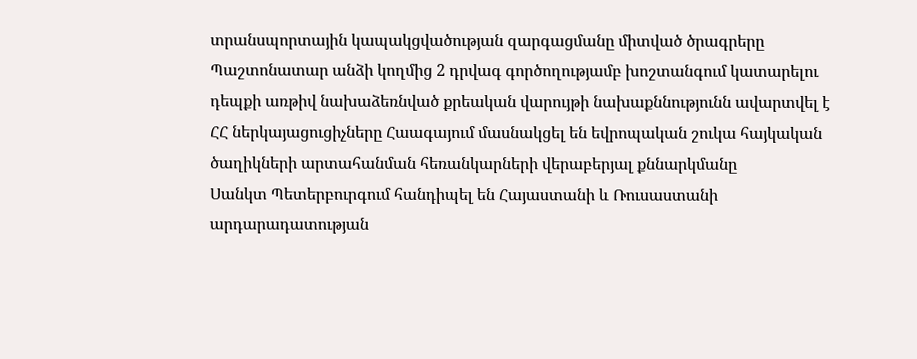տրանսպորտային կապակցվածության զարգացմանը միտված ծրագրերը
Պաշտոնատար անձի կողմից 2 դրվագ գործողությամբ խոշտանգում կատարելու դեպքի առթիվ նախաձեռնված քրեական վարույթի նախաքննությունն ավարտվել է
ՀՀ ներկայացուցիչները Հաագայում մասնակցել են եվրոպական շուկա հայկական ծաղիկների արտահանման հեռանկարների վերաբերյալ քննարկմանը
Սանկտ Պետերբուրգում հանդիպել են Հայաստանի և Ռուսաստանի արդարադատության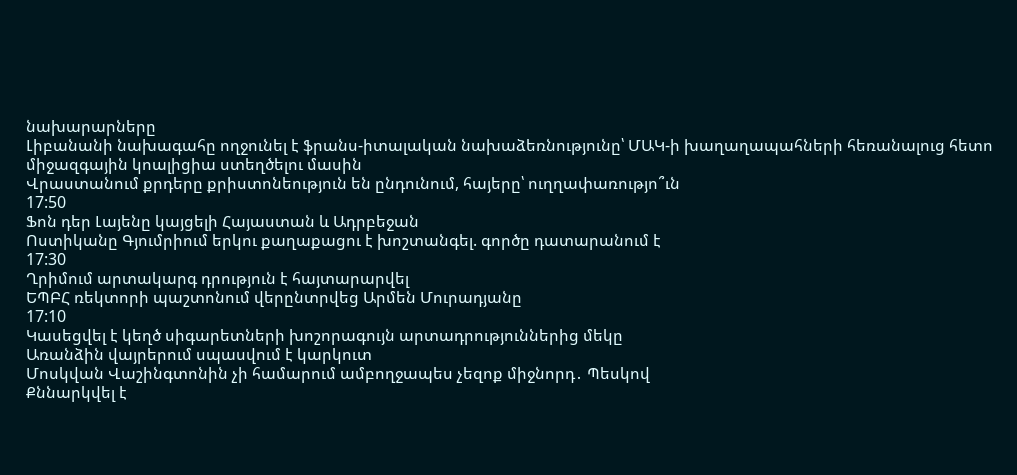նախարարները
Լիբանանի նախագահը ողջունել է ֆրանս-իտալական նախաձեռնությունը՝ ՄԱԿ-ի խաղաղապահների հեռանալուց հետո միջազգային կոալիցիա ստեղծելու մասին
Վրաստանում քրդերը քրիստոնեություն են ընդունում, հայերը՝ ուղղափառությո՞ւն
17:50
Ֆոն դեր Լայենը կայցելի Հայաստան և Ադրբեջան
Ոստիկանը Գյումրիում երկու քաղաքացու է խոշտանգել. գործը դատարանում է
17:30
Ղրիմում արտակարգ դրություն է հայտարարվել
ԵՊԲՀ ռեկտորի պաշտոնում վերընտրվեց Արմեն Մուրադյանը
17:10
Կասեցվել է կեղծ սիգարետների խոշորագույն արտադրություններից մեկը
Առանձին վայրերում սպասվում է կարկուտ
Մոսկվան Վաշինգտոնին չի համարում ամբողջապես չեզոք միջնորդ․ Պեսկով
Քննարկվել է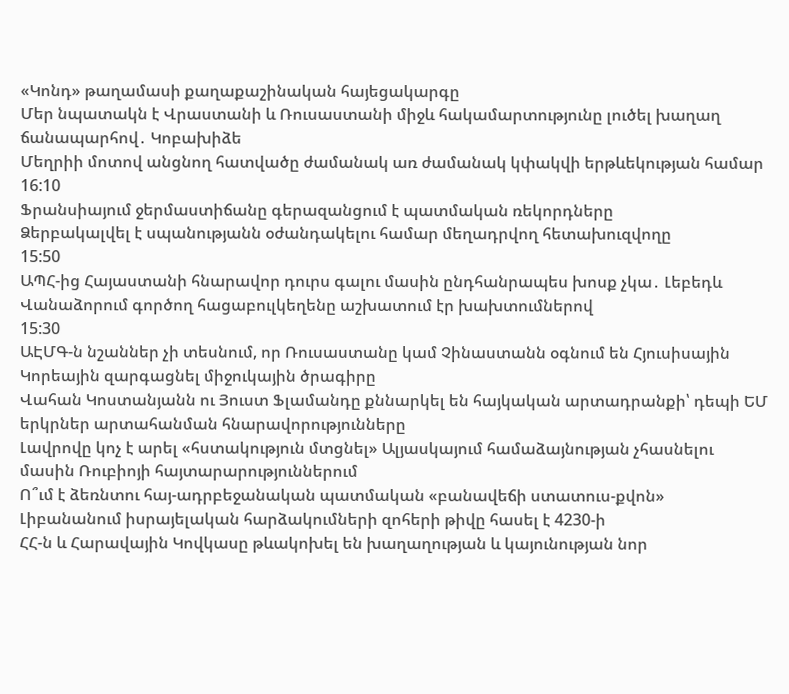«Կոնդ» թաղամասի քաղաքաշինական հայեցակարգը
Մեր նպատակն է Վրաստանի և Ռուսաստանի միջև հակամարտությունը լուծել խաղաղ ճանապարհով․ Կոբախիձե
Մեղրիի մոտով անցնող հատվածը ժամանակ առ ժամանակ կփակվի երթևեկության համար
16:10
Ֆրանսիայում ջերմաստիճանը գերազանցում է պատմական ռեկորդները
Ձերբակալվել է սպանությանն օժանդակելու համար մեղադրվող հետախուզվողը
15:50
ԱՊՀ-ից Հայաստանի հնարավոր դուրս գալու մասին ընդհանրապես խոսք չկա․ Լեբեդև
Վանաձորում գործող հացաբուլկեղենը աշխատում էր խախտումներով
15:30
ԱԷՄԳ-ն նշաններ չի տեսնում, որ Ռուսաստանը կամ Չինաստանն օգնում են Հյուսիսային Կորեային զարգացնել միջուկային ծրագիրը
Վահան Կոստանյանն ու Յուստ Ֆլամանդը քննարկել են հայկական արտադրանքի՝ դեպի ԵՄ երկրներ արտահանման հնարավորությունները
Լավրովը կոչ է արել «հստակություն մտցնել» Ալյասկայում համաձայնության չհասնելու մասին Ռուբիոյի հայտարարություններում
Ո՞ւմ է ձեռնտու հայ-ադրբեջանական պատմական «բանավեճի ստատուս-քվոն»
Լիբանանում իսրայելական հարձակումների զոհերի թիվը հասել է 4230-ի
ՀՀ-ն և Հարավային Կովկասը թևակոխել են խաղաղության և կայունության նոր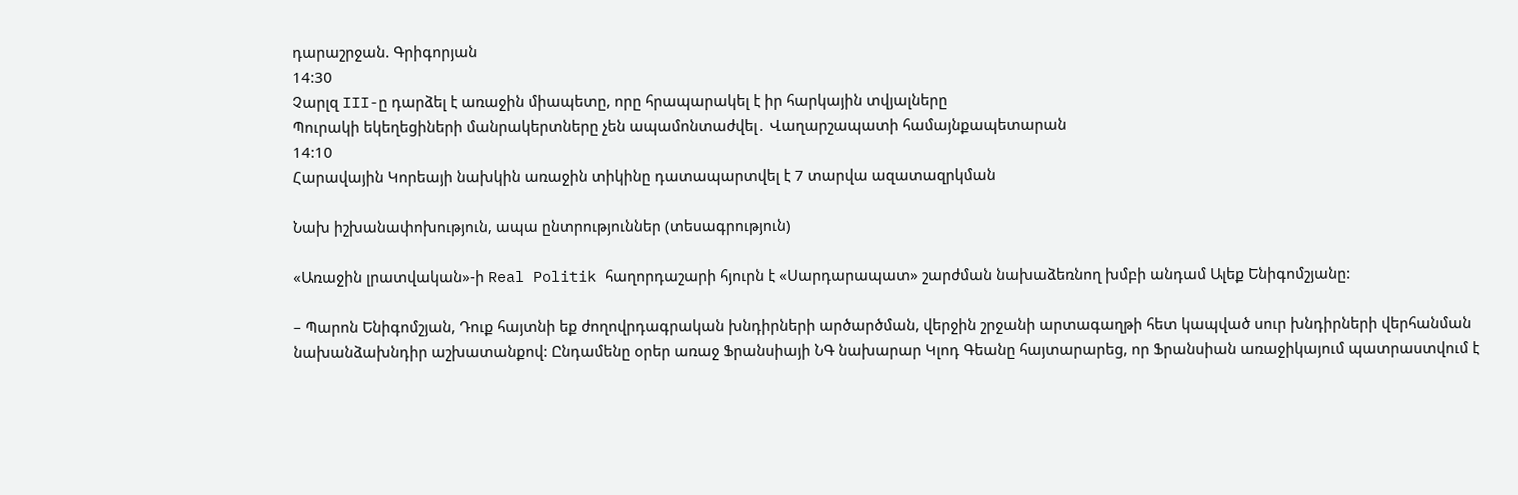դարաշրջան. Գրիգորյան
14:30
Չարլզ III-ը դարձել է առաջին միապետը, որը հրապարակել է իր հարկային տվյալները
Պուրակի եկեղեցիների մանրակերտները չեն ապամոնտաժվել․ Վաղարշապատի համայնքապետարան
14:10
Հարավային Կորեայի նախկին առաջին տիկինը դատապարտվել է 7 տարվա ազատազրկման

Նախ իշխանափոխություն, ապա ընտրություններ (տեսագրություն)

«Առաջին լրատվական»-ի Real Politik հաղորդաշարի հյուրն է «Սարդարապատ» շարժման նախաձեռնող խմբի անդամ Ալեք Ենիգոմշյանը:

– Պարոն Ենիգոմշյան, Դուք հայտնի եք ժողովրդագրական խնդիրների արծարծման, վերջին շրջանի արտագաղթի հետ կապված սուր խնդիրների վերհանման նախանձախնդիր աշխատանքով: Ընդամենը օրեր առաջ Ֆրանսիայի ՆԳ նախարար Կլոդ Գեանը հայտարարեց, որ Ֆրանսիան առաջիկայում պատրաստվում է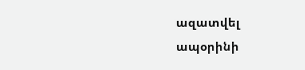ազատվել ապօրինի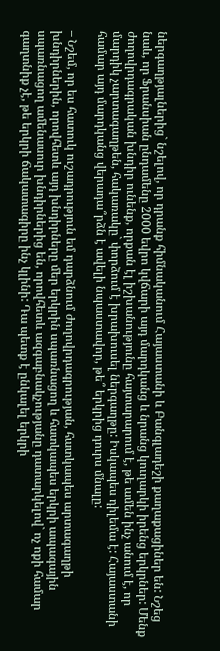ներգաղթյալներից` նշելով, որ դրանք հիմնականում Հայաստանի և Բանգլադեշի քաղաքացիներ են: Նշեց նաև, որ Ֆրանսիան ընդամենը 2000 եվրո կվճարի այդ մարդկանց և նրանց կուղարկի իրենց երկրներ: Մենք ժողովրդագրական խնդիր ունենք, որքան էլ իշխանությունը հայտարարում է, թե ամեն ինչ անում է, որ մարդիկ չարտագաղթեն, հակառակը` փորձում է խրախուսել ներգաղթը: Իսկապես դիլեմա է: Հայաստանի համար այդ մարդկանց վերադա՞րձն է ավելի նպաստավոր, թե՞ երկրից դուրս մնալը:

– Նշեմ, որ ես հատուկ ուշադրություն եմ դարձնում ժողովրդագրության, հատկապես արտագաղթի խնդիրներին, որովհետև այդ խնդիրները մեր երկրին սպառնացող և հատկապես երկրի ապագային սպառնացող ամենասուր խնդիրներից են, որովհետև ազգաբնակչությանը դատարկելով` ոչ ոքի համար գաղտնիք չէ, թե երկրի ճակատագիրը ինչ կլինի: Դա պետք է ընկալել երկրի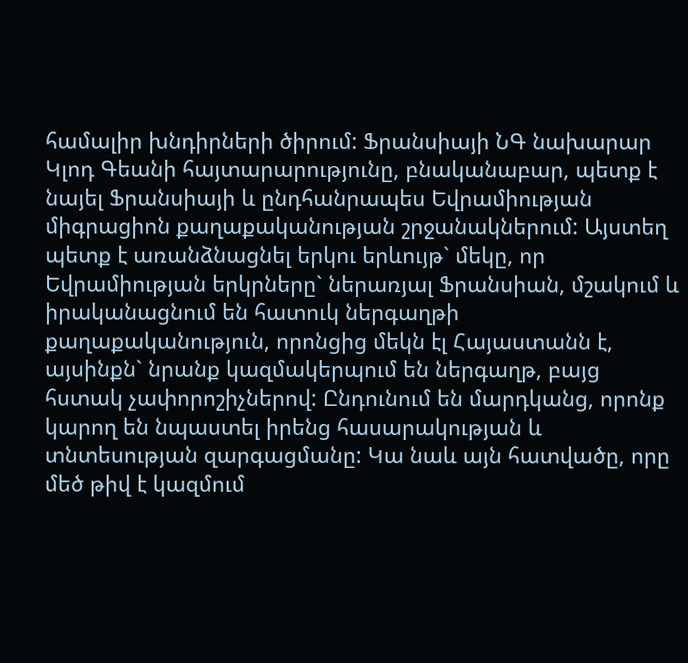համալիր խնդիրների ծիրում: Ֆրանսիայի ՆԳ նախարար Կլոդ Գեանի հայտարարությունը, բնականաբար, պետք է նայել Ֆրանսիայի և ընդհանրապես Եվրամիության միգրացիոն քաղաքականության շրջանակներում: Այստեղ պետք է առանձնացնել երկու երևույթ` մեկը, որ Եվրամիության երկրները` ներառյալ Ֆրանսիան, մշակում և իրականացնում են հատուկ ներգաղթի քաղաքականություն, որոնցից մեկն էլ Հայաստանն է, այսինքն` նրանք կազմակերպում են ներգաղթ, բայց հստակ չափորոշիչներով: Ընդունում են մարդկանց, որոնք կարող են նպաստել իրենց հասարակության և տնտեսության զարգացմանը: Կա նաև այն հատվածը, որը մեծ թիվ է կազմում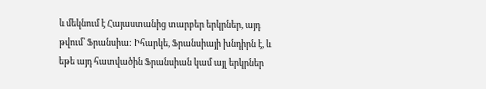և մեկնում է Հայաստանից տարբեր երկրներ, այդ թվում՝ Ֆրանսիա: Իհարկե, Ֆրանսիայի խնդիրն է, և եթե այդ հատվածին Ֆրանսիան կամ այլ երկրներ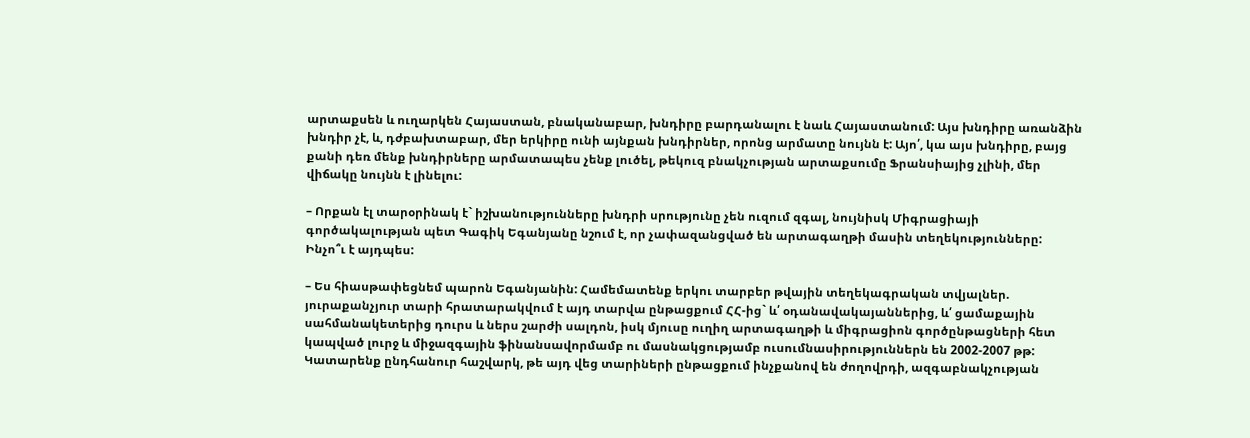արտաքսեն և ուղարկեն Հայաստան, բնականաբար, խնդիրը բարդանալու է նաև Հայաստանում: Այս խնդիրը առանձին խնդիր չէ, և, դժբախտաբար, մեր երկիրը ունի այնքան խնդիրներ, որոնց արմատը նույնն է: Այո՛, կա այս խնդիրը, բայց քանի դեռ մենք խնդիրները արմատապես չենք լուծել, թեկուզ բնակչության արտաքսումը Ֆրանսիայից չլինի, մեր վիճակը նույնն է լինելու:

– Որքան էլ տարօրինակ է` իշխանությունները խնդրի սրությունը չեն ուզում զգալ, նույնիսկ Միգրացիայի գործակալության պետ Գագիկ Եգանյանը նշում է, որ չափազանցված են արտագաղթի մասին տեղեկությունները: Ինչո՞ւ է այդպես:

– Ես հիասթափեցնեմ պարոն Եգանյանին: Համեմատենք երկու տարբեր թվային տեղեկագրական տվյալներ. յուրաքանչյուր տարի հրատարակվում է այդ տարվա ընթացքում ՀՀ-ից` և՛ օդանավակայաններից, և՛ ցամաքային սահմանակետերից դուրս և ներս շարժի սալդոն, իսկ մյուսը ուղիղ արտագաղթի և միգրացիոն գործընթացների հետ կապված լուրջ և միջազգային ֆինանսավորմամբ ու մասնակցությամբ ուսումնասիրություններն են 2002-2007 թթ: Կատարենք ընդհանուր հաշվարկ, թե այդ վեց տարիների ընթացքում ինչքանով են ժողովրդի, ազգաբնակչության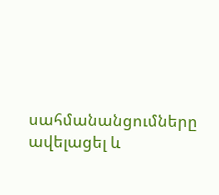սահմանանցումները ավելացել և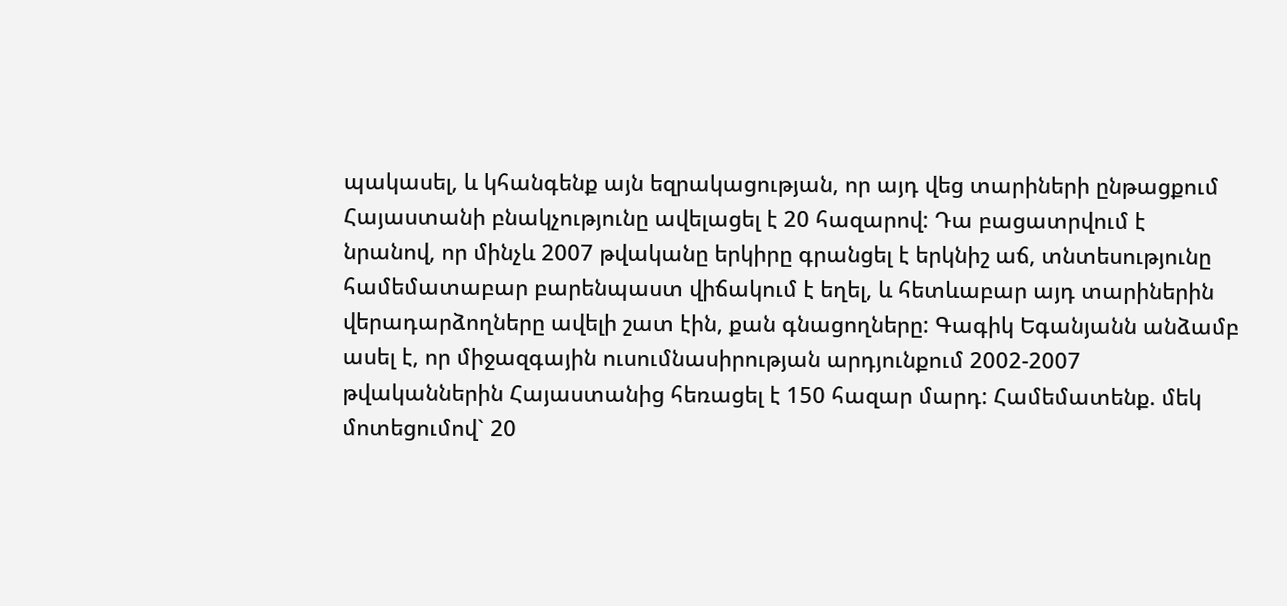պակասել, և կհանգենք այն եզրակացության, որ այդ վեց տարիների ընթացքում Հայաստանի բնակչությունը ավելացել է 20 հազարով: Դա բացատրվում է նրանով, որ մինչև 2007 թվականը երկիրը գրանցել է երկնիշ աճ, տնտեսությունը համեմատաբար բարենպաստ վիճակում է եղել, և հետևաբար այդ տարիներին վերադարձողները ավելի շատ էին, քան գնացողները: Գագիկ Եգանյանն անձամբ ասել է, որ միջազգային ուսումնասիրության արդյունքում 2002-2007 թվականներին Հայաստանից հեռացել է 150 հազար մարդ: Համեմատենք. մեկ մոտեցումով` 20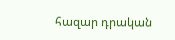հազար դրական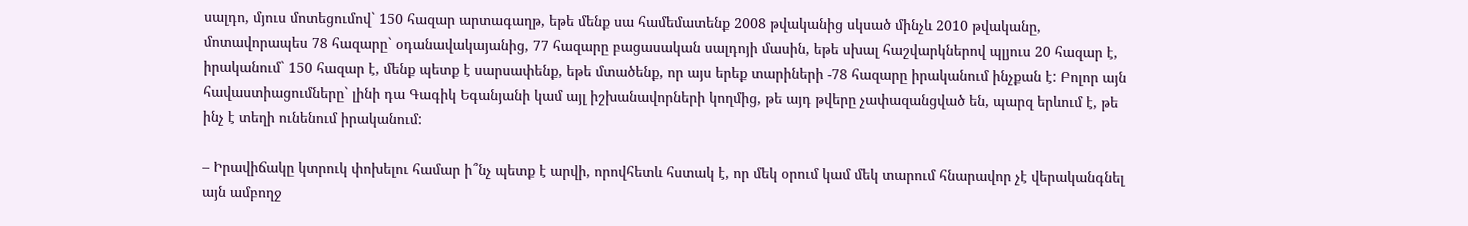սալդո, մյուս մոտեցումով` 150 հազար արտագաղթ, եթե մենք սա համեմատենք 2008 թվականից սկսած մինչև 2010 թվականը, մոտավորապես 78 հազարը` օդանավակայանից, 77 հազարը բացասական սալդոյի մասին, եթե սխալ հաշվարկներով պլյուս 20 հազար է, իրականում` 150 հազար է, մենք պետք է սարսափենք, եթե մտածենք, որ այս երեք տարիների -78 հազարը իրականում ինչքան է: Բոլոր այն հավաստիացումները` լինի դա Գագիկ Եգանյանի կամ այլ իշխանավորների կողմից, թե այդ թվերը չափազանցված են, պարզ երևում է, թե ինչ է տեղի ունենում իրականում:

– Իրավիճակը կտրուկ փոխելու համար ի՞նչ պետք է արվի, որովհետև հստակ է, որ մեկ օրում կամ մեկ տարում հնարավոր չէ վերականգնել այն ամբողջ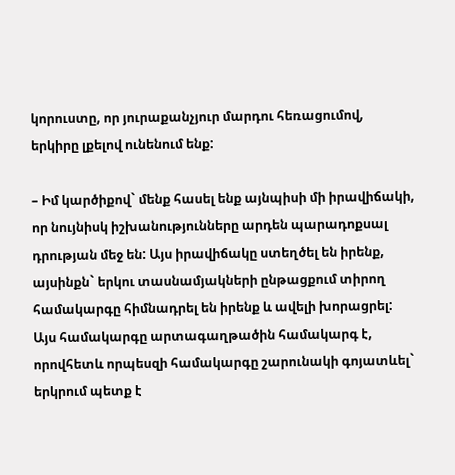կորուստը, որ յուրաքանչյուր մարդու հեռացումով, երկիրը լքելով ունենում ենք:

– Իմ կարծիքով` մենք հասել ենք այնպիսի մի իրավիճակի, որ նույնիսկ իշխանությունները արդեն պարադոքսալ դրության մեջ են: Այս իրավիճակը ստեղծել են իրենք, այսինքն` երկու տասնամյակների ընթացքում տիրող համակարգը հիմնադրել են իրենք և ավելի խորացրել: Այս համակարգը արտագաղթածին համակարգ է, որովհետև որպեսզի համակարգը շարունակի գոյատևել` երկրում պետք է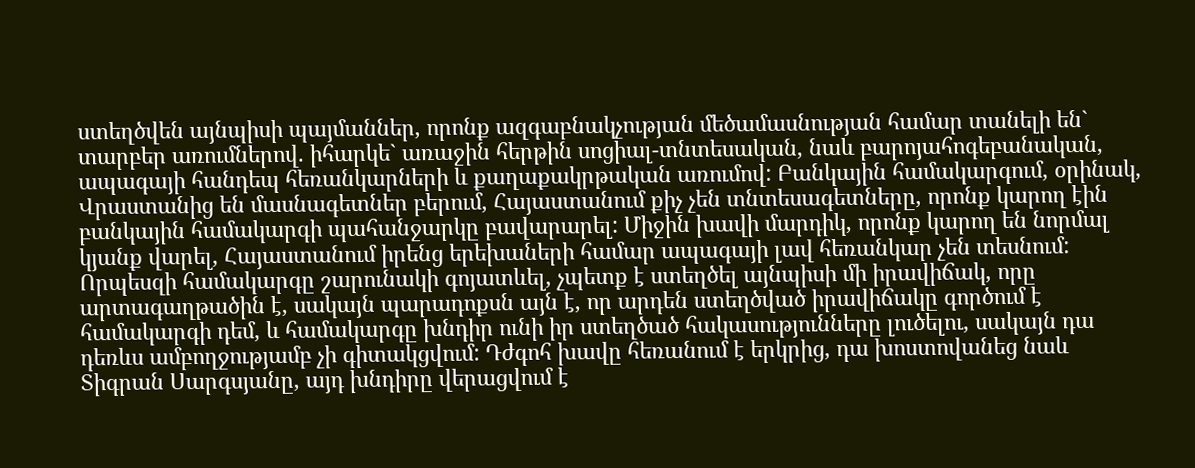ստեղծվեն այնպիսի պայմաններ, որոնք ազգաբնակչության մեծամասնության համար տանելի են` տարբեր առումներով. իհարկե` առաջին հերթին սոցիալ-տնտեսական, նաև բարոյահոգեբանական, ապագայի հանդեպ հեռանկարների և քաղաքակրթական առումով: Բանկային համակարգում, օրինակ, Վրաստանից են մասնագետներ բերում, Հայաստանում քիչ չեն տնտեսագետները, որոնք կարող էին բանկային համակարգի պահանջարկը բավարարել: Միջին խավի մարդիկ, որոնք կարող են նորմալ կյանք վարել, Հայաստանում իրենց երեխաների համար ապագայի լավ հեռանկար չեն տեսնում: Որպեսզի համակարգը շարունակի գոյատևել, չպետք է ստեղծել այնպիսի մի իրավիճակ, որը արտագաղթածին է, սակայն պարադոքսն այն է, որ արդեն ստեղծված իրավիճակը գործում է համակարգի դեմ, և համակարգը խնդիր ունի իր ստեղծած հակասությունները լուծելու, սակայն դա դեռևս ամբողջությամբ չի գիտակցվում: Դժգոհ խավը հեռանում է երկրից, դա խոստովանեց նաև Տիգրան Սարգսյանը, այդ խնդիրը վերացվում է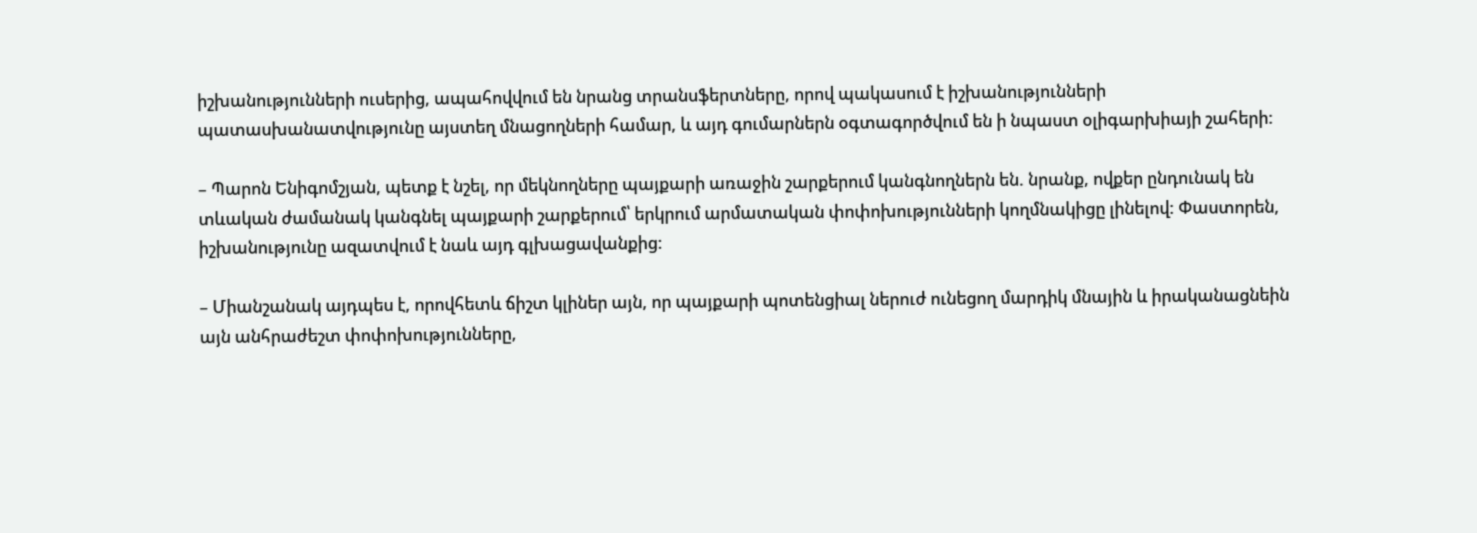իշխանությունների ուսերից, ապահովվում են նրանց տրանսֆերտները, որով պակասում է իշխանությունների պատասխանատվությունը այստեղ մնացողների համար, և այդ գումարներն օգտագործվում են ի նպաստ օլիգարխիայի շահերի:

– Պարոն Ենիգոմշյան, պետք է նշել, որ մեկնողները պայքարի առաջին շարքերում կանգնողներն են. նրանք, ովքեր ընդունակ են տևական ժամանակ կանգնել պայքարի շարքերում՝ երկրում արմատական փոփոխությունների կողմնակիցը լինելով: Փաստորեն, իշխանությունը ազատվում է նաև այդ գլխացավանքից:

– Միանշանակ այդպես է, որովհետև ճիշտ կլիներ այն, որ պայքարի պոտենցիալ ներուժ ունեցող մարդիկ մնային և իրականացնեին այն անհրաժեշտ փոփոխությունները,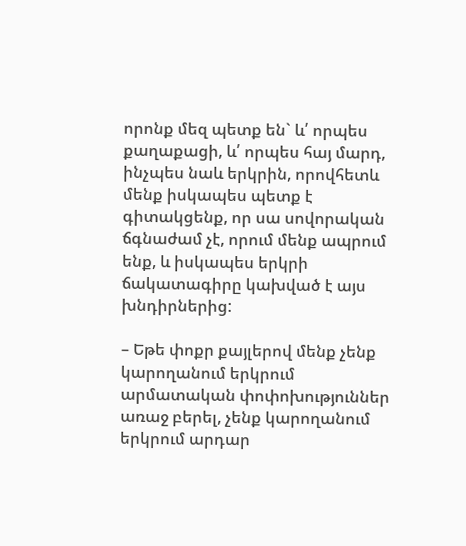որոնք մեզ պետք են` և՛ որպես քաղաքացի, և՛ որպես հայ մարդ, ինչպես նաև երկրին, որովհետև մենք իսկապես պետք է գիտակցենք, որ սա սովորական ճգնաժամ չէ, որում մենք ապրում ենք, և իսկապես երկրի ճակատագիրը կախված է այս խնդիրներից:

– Եթե փոքր քայլերով մենք չենք կարողանում երկրում արմատական փոփոխություններ առաջ բերել, չենք կարողանում երկրում արդար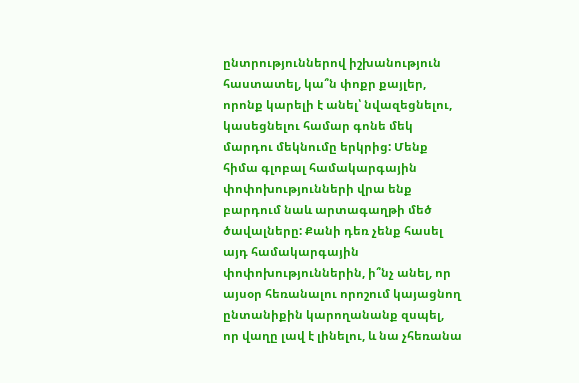ընտրություններով իշխանություն հաստատել, կա՞ն փոքր քայլեր, որոնք կարելի է անել՝ նվազեցնելու, կասեցնելու համար գոնե մեկ մարդու մեկնումը երկրից: Մենք հիմա գլոբալ համակարգային փոփոխությունների վրա ենք բարդում նաև արտագաղթի մեծ ծավալները: Քանի դեռ չենք հասել այդ համակարգային փոփոխություններին, ի՞նչ անել, որ այսօր հեռանալու որոշում կայացնող ընտանիքին կարողանանք զսպել, որ վաղը լավ է լինելու, և նա չհեռանա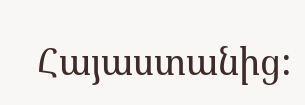Հայաստանից: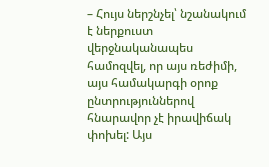– Հույս ներշնչել՝ նշանակում է ներքուստ վերջնականապես համոզվել, որ այս ռեժիմի, այս համակարգի օրոք ընտրություններով հնարավոր չէ իրավիճակ փոխել: Այս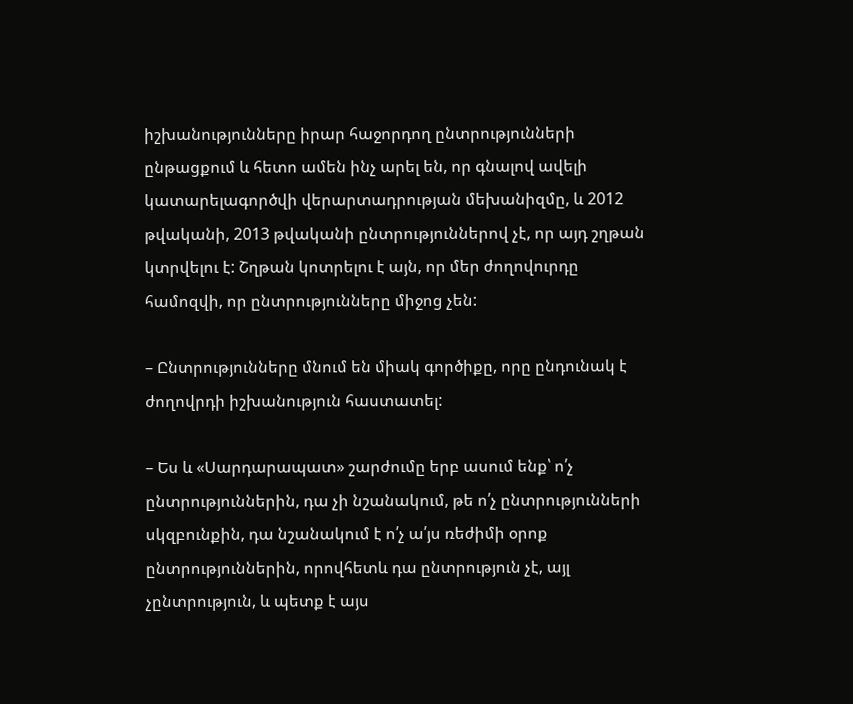իշխանությունները իրար հաջորդող ընտրությունների ընթացքում և հետո ամեն ինչ արել են, որ գնալով ավելի կատարելագործվի վերարտադրության մեխանիզմը, և 2012 թվականի, 2013 թվականի ընտրություններով չէ, որ այդ շղթան կտրվելու է: Շղթան կոտրելու է այն, որ մեր ժողովուրդը համոզվի, որ ընտրությունները միջոց չեն:

– Ընտրությունները մնում են միակ գործիքը, որը ընդունակ է ժողովրդի իշխանություն հաստատել:

– Ես և «Սարդարապատ» շարժումը երբ ասում ենք՝ ո՛չ ընտրություններին, դա չի նշանակում, թե ո՛չ ընտրությունների սկզբունքին, դա նշանակում է ո՛չ ա՛յս ռեժիմի օրոք ընտրություններին, որովհետև դա ընտրություն չէ, այլ չընտրություն, և պետք է այս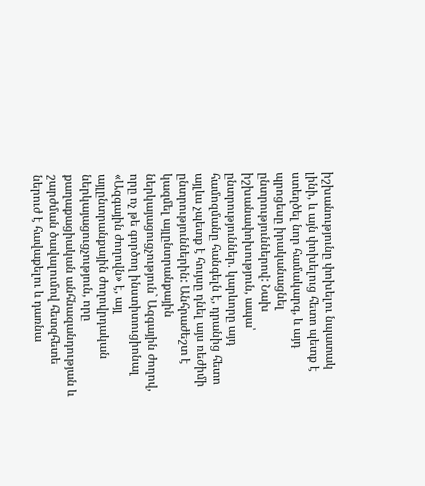իշխանությունը փոխելու նպատակ լինի, և այն փոխելուց հետո պետք է ստեղծել նոր համակարգ, և այդ պրոցեսը իրականացնել ընտրություններով: Նախ իշխանափոխություն, ապա՝ ընտրություններ. կարևորը այդ համոզմանը հանգելն է, դրանից հետո այլևս չպետք է հույսը դնել այս ռեժիմի ընտրություններին: Անհրաժեշտ է կազմել այլընտրանքային ներկայացուցչություն` Ազգային ժողով, որը ոչ թե գործող ինստիտուցիոնալ «Ազգային ժողովն» է, այլ այլընտրանքային ժողովրդական ներկայացուցչություն, որը քաղաքացիական անհնազանդության և շարժման ծավալումով հետզհետե ներուժ է հավաքելու և դառնա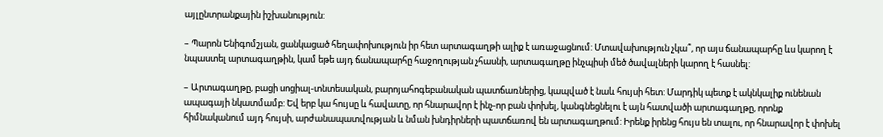այլընտրանքային իշխանություն:

– Պարոն Ենիգոմշյան, ցանկացած հեղափոխություն իր հետ արտագաղթի ալիք է առաջացնում: Մտավախություն չկա՞, որ այս ճանապարհը ևս կարող է նպաստել արտագաղթին, կամ եթե այդ ճանապարհը հաջողության չհասնի, արտագաղթը ինչպիսի մեծ ծավալների կարող է հասնել:

– Արտագաղթը, բացի սոցիալ-տնտեսական, բարոյահոգեբանական պատճառներից, կապված է նաև հույսի հետ: Մարդիկ պետք է ակնկալիք ունենան ապագայի նկատմամբ: Եվ երբ կա հույսը և հավատը, որ հնարավոր է ինչ-որ բան փոխել, կանգնեցնելու է այն հատվածի արտագաղթը, որոնք հիմնականում այդ հույսի, արժանապատվության և նման խնդիրների պատճառով են արտագաղթում: Իրենք իրենց հույս են տալու, որ հնարավոր է փոխել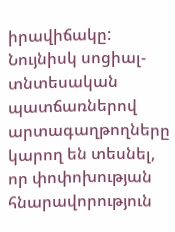իրավիճակը: Նույնիսկ սոցիալ-տնտեսական պատճառներով արտագաղթողները կարող են տեսնել, որ փոփոխության հնարավորություն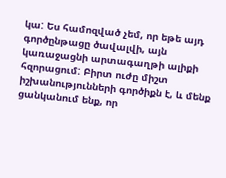կա: Ես համոզված չեմ, որ եթե այդ գործընթացը ծավալվի, այն կառաջացնի արտագաղթի ալիքի հզորացում: Բիրտ ուժը միշտ իշխանությունների գործիքն է, և մենք ցանկանում ենք, որ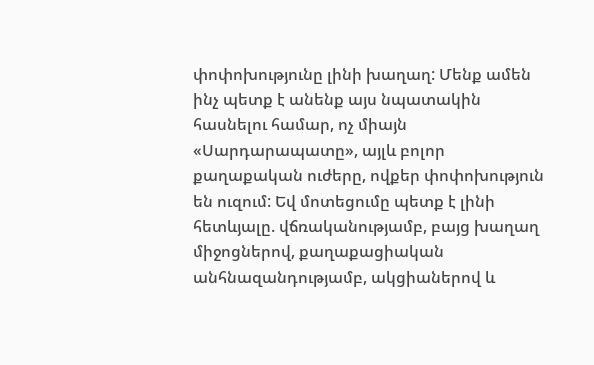փոփոխությունը լինի խաղաղ: Մենք ամեն ինչ պետք է անենք այս նպատակին հասնելու համար, ոչ միայն «Սարդարապատը», այլև բոլոր քաղաքական ուժերը, ովքեր փոփոխություն են ուզում: Եվ մոտեցումը պետք է լինի հետևյալը. վճռականությամբ, բայց խաղաղ միջոցներով, քաղաքացիական անհնազանդությամբ, ակցիաներով և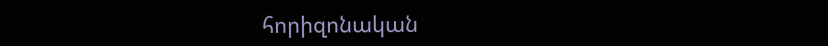հորիզոնական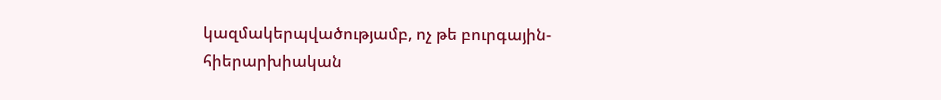կազմակերպվածությամբ, ոչ թե բուրգային-հիերարխիական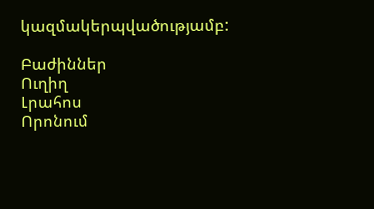կազմակերպվածությամբ:

Բաժիններ
Ուղիղ
Լրահոս
Որոնում